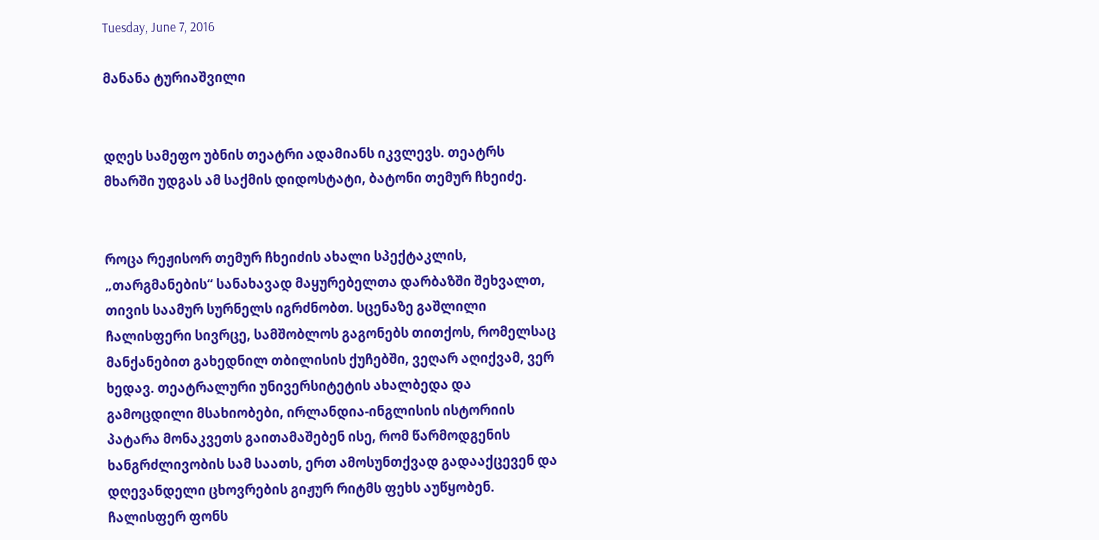Tuesday, June 7, 2016

მანანა ტურიაშვილი


დღეს სამეფო უბნის თეატრი ადამიანს იკვლევს. თეატრს მხარში უდგას ამ საქმის დიდოსტატი, ბატონი თემურ ჩხეიძე.


როცა რეჟისორ თემურ ჩხეიძის ახალი სპექტაკლის, „თარგმანების“ სანახავად მაყურებელთა დარბაზში შეხვალთ, თივის საამურ სურნელს იგრძნობთ. სცენაზე გაშლილი ჩალისფერი სივრცე, სამშობლოს გაგონებს თითქოს, რომელსაც მანქანებით გახედნილ თბილისის ქუჩებში, ვეღარ აღიქვამ, ვერ ხედავ. თეატრალური უნივერსიტეტის ახალბედა და გამოცდილი მსახიობები, ირლანდია-ინგლისის ისტორიის პატარა მონაკვეთს გაითამაშებენ ისე, რომ წარმოდგენის ხანგრძლივობის სამ საათს, ერთ ამოსუნთქვად გადააქცევენ და დღევანდელი ცხოვრების გიჟურ რიტმს ფეხს აუწყობენ. ჩალისფერ ფონს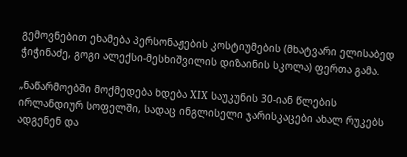გემოვნებით ეხამება პერსონაჟების კოსტიუმების (მხატვარი ელისაბედ ჭიჭინაძე, გოგი ალექსი-მესხიშვილის დიზაინის სკოლა) ფერთა გამა.

„ნაწარმოებში მოქმედება ხდება XIX საუკუნის 30-იან წლების ირლანდიურ სოფელში, სადაც ინგლისელი ჯარისკაცები ახალ რუკებს ადგენენ და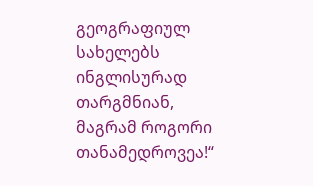გეოგრაფიულ სახელებს ინგლისურად თარგმნიან, მაგრამ როგორი თანამედროვეა!“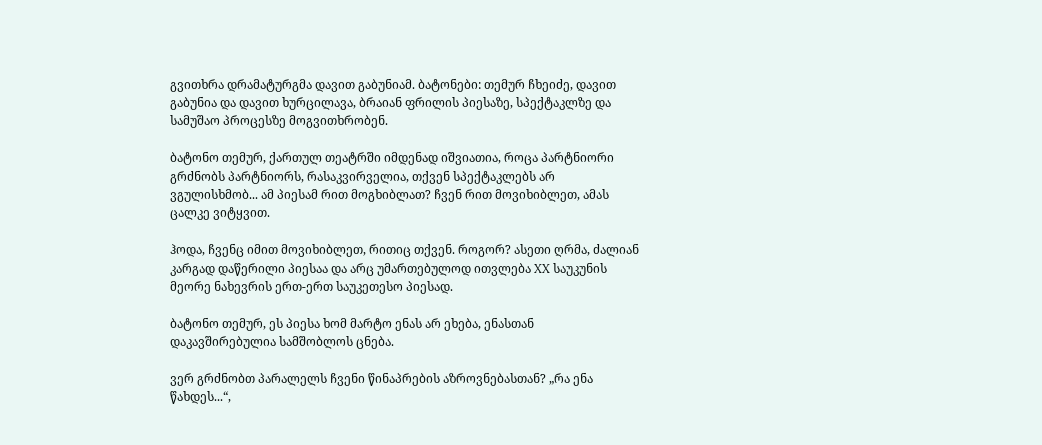გვითხრა დრამატურგმა დავით გაბუნიამ. ბატონები: თემურ ჩხეიძე, დავით გაბუნია და დავით ხურცილავა, ბრაიან ფრილის პიესაზე, სპექტაკლზე და სამუშაო პროცესზე მოგვითხრობენ.

ბატონო თემურ, ქართულ თეატრში იმდენად იშვიათია, როცა პარტნიორი გრძნობს პარტნიორს, რასაკვირველია, თქვენ სპექტაკლებს არ ვგულისხმობ... ამ პიესამ რით მოგხიბლათ? ჩვენ რით მოვიხიბლეთ, ამას ცალკე ვიტყვით.

ჰოდა, ჩვენც იმით მოვიხიბლეთ, რითიც თქვენ. როგორ? ასეთი ღრმა, ძალიან კარგად დაწერილი პიესაა და არც უმართებულოდ ითვლება XX საუკუნის მეორე ნახევრის ერთ-ერთ საუკეთესო პიესად.

ბატონო თემურ, ეს პიესა ხომ მარტო ენას არ ეხება, ენასთან დაკავშირებულია სამშობლოს ცნება.

ვერ გრძნობთ პარალელს ჩვენი წინაპრების აზროვნებასთან? „რა ენა წახდეს...“,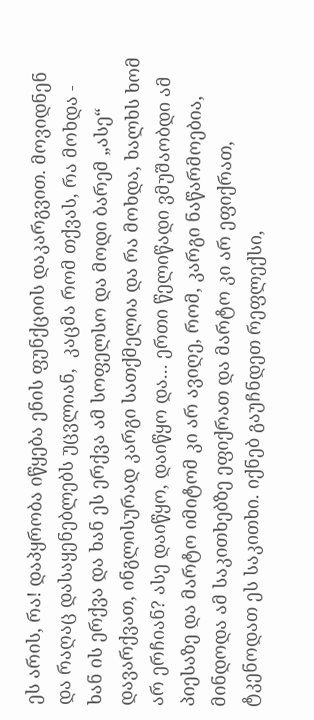ეს არის, რა! დაპყრობა იწყება ენის ფუნქციის დაკარგვით. მოვიდნენ და რაღაც დასაყენებლებს უცვლიან,  კაცმა რომ თქვას, რა მოხდა - ხან ის ერქვა და ხან ეს ერქვა ამ სოფელსო და მოდი ბარემ „ასე“ დავარქვათ, ინგლისურად კარგი სათქმელია და რა მოხდა, ხალხს ხომ არ ერჩიან? ასე დაიწყო, დაიწყო და... ერთი წელიწადი ვმუშაობდი ამ პიესაზე და მარტო იმიტომ კი არ ავიღე, რომ, კარგი ნაწარმოებია, მინდოდა ამ საკითხებზე ეფიქრათ და მარტო კი არ ეფიქრათ, ტკენოდათ ეს საკითხი. იქნებ გაუჩნდეთ რეფლექსი,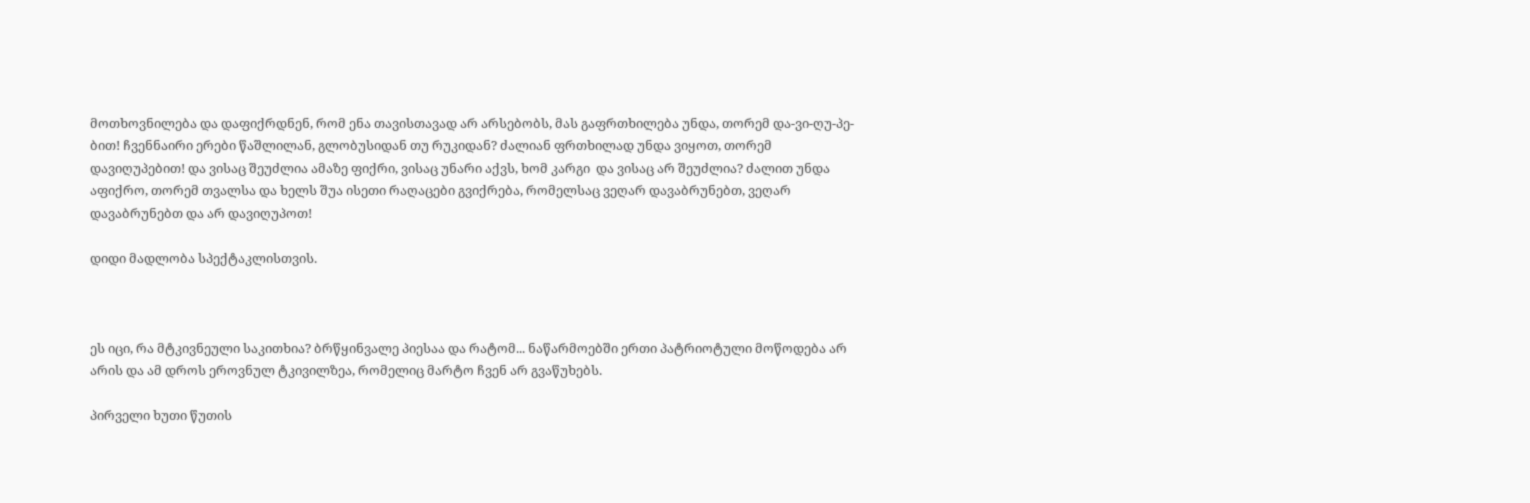მოთხოვნილება და დაფიქრდნენ, რომ ენა თავისთავად არ არსებობს, მას გაფრთხილება უნდა, თორემ და-ვი-ღუ-პე-ბით! ჩვენნაირი ერები წაშლილან, გლობუსიდან თუ რუკიდან? ძალიან ფრთხილად უნდა ვიყოთ, თორემ დავიღუპებით! და ვისაც შეუძლია ამაზე ფიქრი, ვისაც უნარი აქვს, ხომ კარგი  და ვისაც არ შეუძლია? ძალით უნდა აფიქრო, თორემ თვალსა და ხელს შუა ისეთი რაღაცები გვიქრება, რომელსაც ვეღარ დავაბრუნებთ, ვეღარ დავაბრუნებთ და არ დავიღუპოთ!

დიდი მადლობა სპექტაკლისთვის.



ეს იცი, რა მტკივნეული საკითხია? ბრწყინვალე პიესაა და რატომ... ნაწარმოებში ერთი პატრიოტული მოწოდება არ არის და ამ დროს ეროვნულ ტკივილზეა, რომელიც მარტო ჩვენ არ გვაწუხებს.

პირველი ხუთი წუთის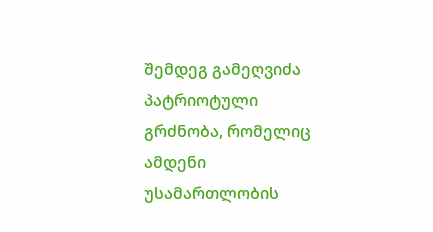შემდეგ გამეღვიძა პატრიოტული გრძნობა, რომელიც ამდენი უსამართლობის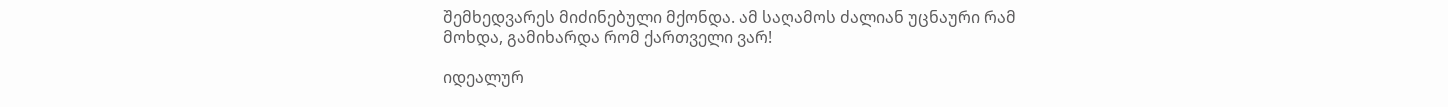შემხედვარეს მიძინებული მქონდა. ამ საღამოს ძალიან უცნაური რამ მოხდა, გამიხარდა რომ ქართველი ვარ!

იდეალურ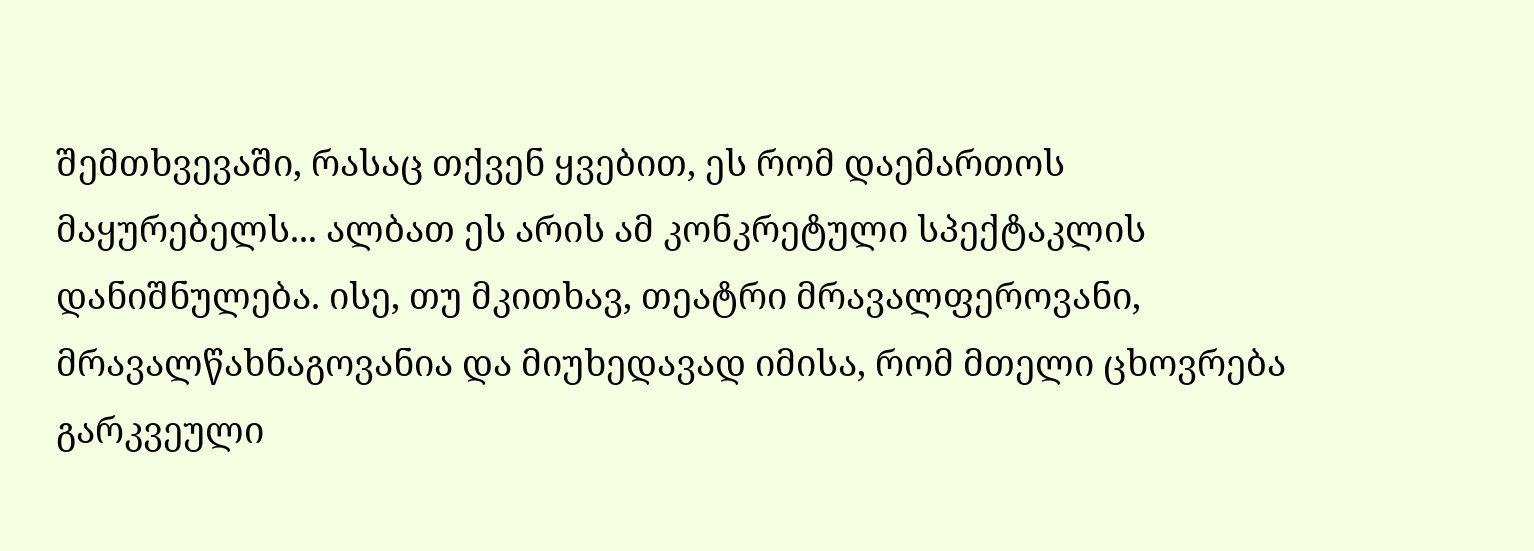შემთხვევაში, რასაც თქვენ ყვებით, ეს რომ დაემართოს მაყურებელს... ალბათ ეს არის ამ კონკრეტული სპექტაკლის დანიშნულება. ისე, თუ მკითხავ, თეატრი მრავალფეროვანი, მრავალწახნაგოვანია და მიუხედავად იმისა, რომ მთელი ცხოვრება გარკვეული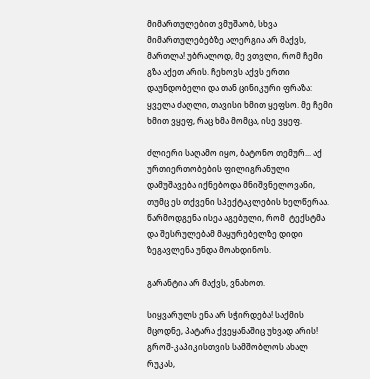მიმართულებით ვმუშაობ, სხვა მიმართულებებზე ალერგია არ მაქვს,  მართლა! უბრალოდ, მე ვთვლი, რომ ჩემი გზა აქეთ არის. ჩეხოვს აქვს ერთი დაუნდობელი და თან ცინიკური ფრაზა: ყველა ძაღლი, თავისი ხმით ყეფსო. მე ჩემი ხმით ვყეფ, რაც ხმა მომცა, ისე ვყეფ.

ძლიერი საღამო იყო, ბატონო თემურ... აქ ურთიერთობების ფილიგრანული დამუშავება იქნებოდა მნიშვნელოვანი, თუმც ეს თქვენი სპექტაკლების ხელწერაა. წარმოდგენა ისეა აგებული, რომ  ტექსტმა და შესრულებამ მაყურებელზე დიდი ზეგავლენა უნდა მოახდინოს.

გარანტია არ მაქვს, ვნახოთ.

სიყვარულს ენა არ სჭირდება! საქმის მცოდნე, პატარა ქვეყანაშიც უხვად არის! გროშ-კაპიკისთვის სამშობლოს ახალ რუკას,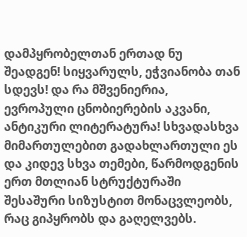დამპყრობელთან ერთად ნუ შეადგენ! სიყვარულს, ეჭვიანობა თან სდევს! და რა მშვენიერია, ევროპული ცნობიერების აკვანი, ანტიკური ლიტერატურა! სხვადასხვა მიმართულებით გადახლართული ეს და კიდევ სხვა თემები, წარმოდგენის ერთ მთლიან სტრუქტურაში შესაშური სიზუსტით მონაცვლეობს, რაც გიპყრობს და გაღელვებს.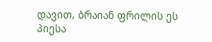დავით, ბრაიან ფრილის ეს პიესა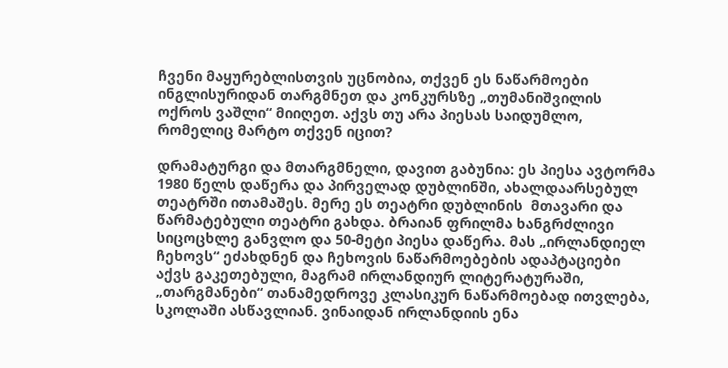ჩვენი მაყურებლისთვის უცნობია, თქვენ ეს ნაწარმოები ინგლისურიდან თარგმნეთ და კონკურსზე „თუმანიშვილის ოქროს ვაშლი“ მიიღეთ. აქვს თუ არა პიესას საიდუმლო, რომელიც მარტო თქვენ იცით?

დრამატურგი და მთარგმნელი, დავით გაბუნია: ეს პიესა ავტორმა 1980 წელს დაწერა და პირველად დუბლინში, ახალდაარსებულ თეატრში ითამაშეს. მერე ეს თეატრი დუბლინის  მთავარი და წარმატებული თეატრი გახდა. ბრაიან ფრილმა ხანგრძლივი სიცოცხლე განვლო და 50-მეტი პიესა დაწერა. მას „ირლანდიელ ჩეხოვს“ ეძახდნენ და ჩეხოვის ნაწარმოებების ადაპტაციები აქვს გაკეთებული, მაგრამ ირლანდიურ ლიტერატურაში, „თარგმანები“ თანამედროვე კლასიკურ ნაწარმოებად ითვლება, სკოლაში ასწავლიან. ვინაიდან ირლანდიის ენა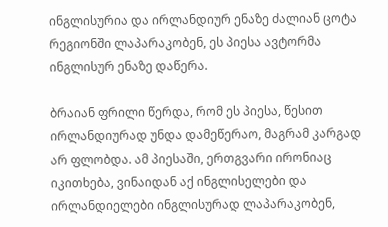ინგლისურია და ირლანდიურ ენაზე ძალიან ცოტა რეგიონში ლაპარაკობენ, ეს პიესა ავტორმა ინგლისურ ენაზე დაწერა.

ბრაიან ფრილი წერდა, რომ ეს პიესა, წესით ირლანდიურად უნდა დამეწერაო, მაგრამ კარგად არ ფლობდა. ამ პიესაში, ერთგვარი ირონიაც იკითხება, ვინაიდან აქ ინგლისელები და ირლანდიელები ინგლისურად ლაპარაკობენ,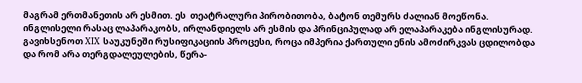მაგრამ ერთმანეთის არ ესმით. ეს  თეატრალური პირობითობა, ბატონ თემურს ძალიან მოეწონა. ინგლისელი რასაც ლაპარაკობს, ირლანდიელს არ ესმის და პრინციპულად არ ელაპარაკება ინგლისურად. გავიხსენოთ XIX საუკუნეში რუსიფიკაციის პროცესი, როცა იმპერია ქართული ენის ამოძირკვას ცდილობდა და რომ არა თერგდალეულების, წერა-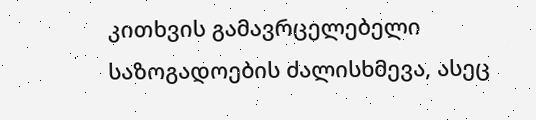კითხვის გამავრცელებელი საზოგადოების ძალისხმევა, ასეც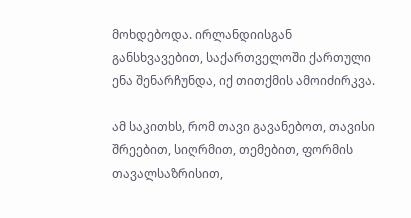მოხდებოდა. ირლანდიისგან განსხვავებით, საქართველოში ქართული ენა შენარჩუნდა, იქ თითქმის ამოიძირკვა.

ამ საკითხს, რომ თავი გავანებოთ, თავისი შრეებით, სიღრმით, თემებით, ფორმის თავალსაზრისით,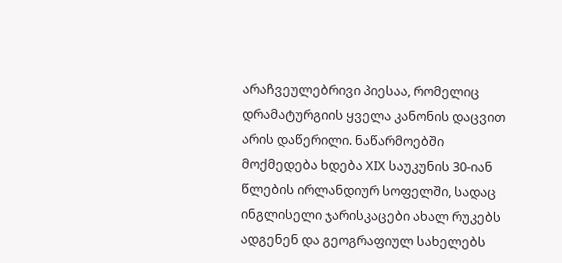არაჩვეულებრივი პიესაა, რომელიც დრამატურგიის ყველა კანონის დაცვით არის დაწერილი. ნაწარმოებში მოქმედება ხდება XIX საუკუნის 30-იან წლების ირლანდიურ სოფელში, სადაც ინგლისელი ჯარისკაცები ახალ რუკებს ადგენენ და გეოგრაფიულ სახელებს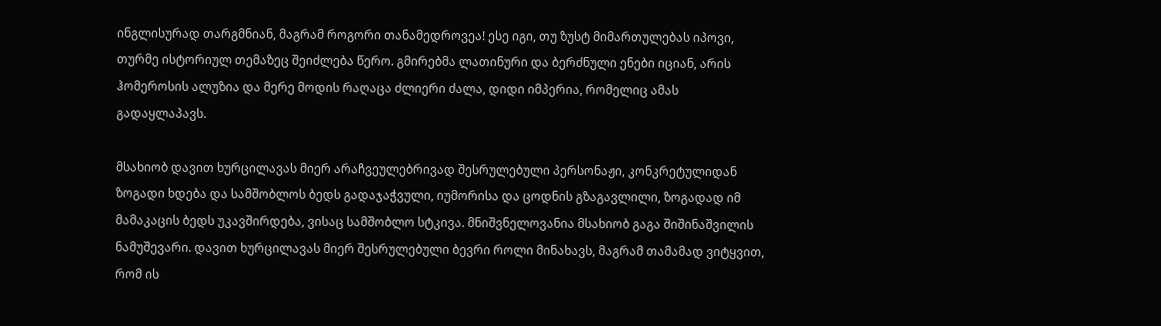ინგლისურად თარგმნიან, მაგრამ როგორი თანამედროვეა! ესე იგი, თუ ზუსტ მიმართულებას იპოვი, თურმე ისტორიულ თემაზეც შეიძლება წერო. გმირებმა ლათინური და ბერძნული ენები იციან, არის ჰომეროსის ალუზია და მერე მოდის რაღაცა ძლიერი ძალა, დიდი იმპერია, რომელიც ამას გადაყლაპავს.

მსახიობ დავით ხურცილავას მიერ არაჩვეულებრივად შესრულებული პერსონაჟი, კონკრეტულიდან ზოგადი ხდება და სამშობლოს ბედს გადაჯაჭვული, იუმორისა და ცოდნის გზაგავლილი, ზოგადად იმ მამაკაცის ბედს უკავშირდება, ვისაც სამშობლო სტკივა. მნიშვნელოვანია მსახიობ გაგა შიშინაშვილის ნამუშევარი. დავით ხურცილავას მიერ შესრულებული ბევრი როლი მინახავს, მაგრამ თამამად ვიტყვით, რომ ის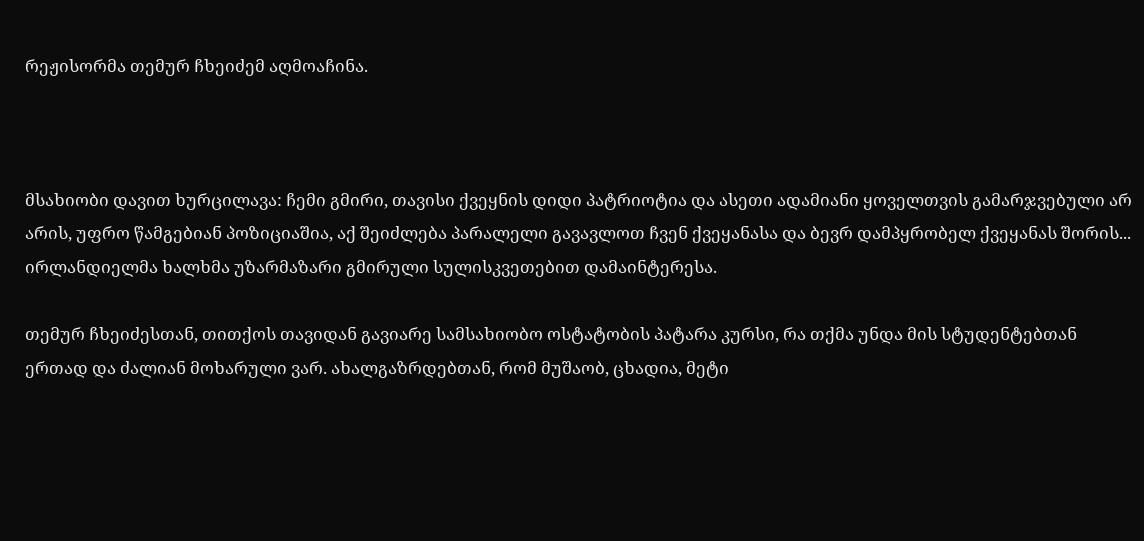რეჟისორმა თემურ ჩხეიძემ აღმოაჩინა.



მსახიობი დავით ხურცილავა: ჩემი გმირი, თავისი ქვეყნის დიდი პატრიოტია და ასეთი ადამიანი ყოველთვის გამარჯვებული არ არის, უფრო წამგებიან პოზიციაშია, აქ შეიძლება პარალელი გავავლოთ ჩვენ ქვეყანასა და ბევრ დამპყრობელ ქვეყანას შორის... ირლანდიელმა ხალხმა უზარმაზარი გმირული სულისკვეთებით დამაინტერესა.

თემურ ჩხეიძესთან, თითქოს თავიდან გავიარე სამსახიობო ოსტატობის პატარა კურსი, რა თქმა უნდა მის სტუდენტებთან ერთად და ძალიან მოხარული ვარ. ახალგაზრდებთან, რომ მუშაობ, ცხადია, მეტი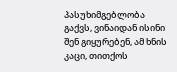პასუხიმგებლობა გაქვს, ვინაიდან ისინი შენ გიყურებენ, ამ ხნის კაცი, თითქოს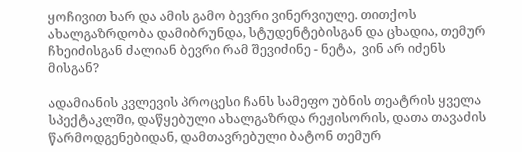ყოჩივით ხარ და ამის გამო ბევრი ვინერვიულე. თითქოს ახალგაზრდობა დამიბრუნდა, სტუდენტებისგან და ცხადია, თემურ ჩხეიძისგან ძალიან ბევრი რამ შევიძინე - ნეტა,  ვინ არ იძენს მისგან?

ადამიანის კვლევის პროცესი ჩანს სამეფო უბნის თეატრის ყველა სპექტაკლში, დაწყებული ახალგაზრდა რეჟისორის, დათა თავაძის წარმოდგენებიდან, დამთავრებული ბატონ თემურ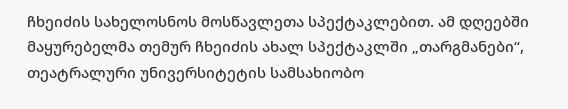ჩხეიძის სახელოსნოს მოსწავლეთა სპექტაკლებით. ამ დღეებში მაყურებელმა თემურ ჩხეიძის ახალ სპექტაკლში „თარგმანები“, თეატრალური უნივერსიტეტის სამსახიობო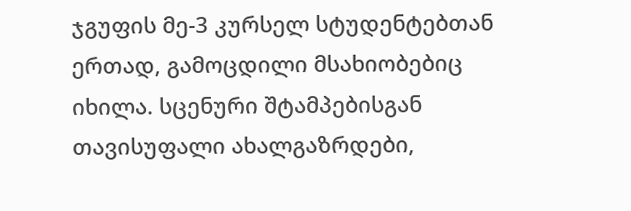ჯგუფის მე-3 კურსელ სტუდენტებთან ერთად, გამოცდილი მსახიობებიც იხილა. სცენური შტამპებისგან თავისუფალი ახალგაზრდები,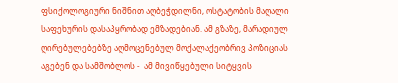ფსიქოლოგიური ნიშნით აღბეჭდილნი, ოსტატობის მაღალი საფეხურის დასაპყრობად ემზადებიან. ამ გზაზე, მარადიულ ღირებულებებზე აღმოცენებულ მოქალაქეობრივ პოზიციას აგებენ და სამშობლოს -  ამ მივიწყებული სიტყვის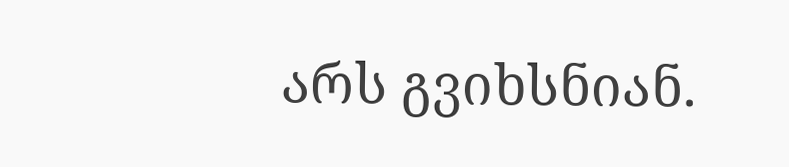არს გვიხსნიან.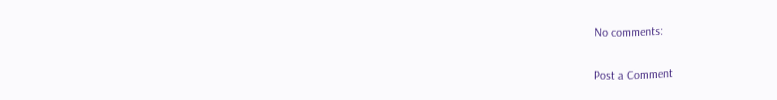No comments:

Post a Comment